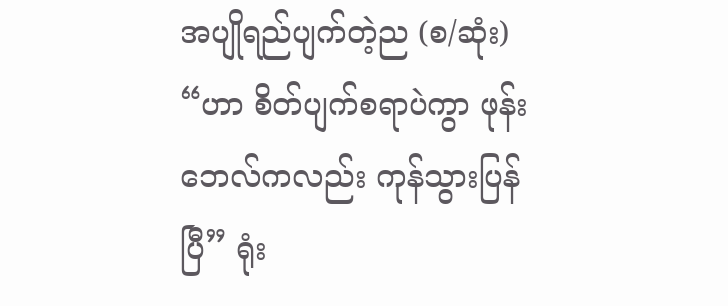အပျိုရည်ပျက်တဲ့ည (စ/ဆုံး) “ဟာ စိတ်ပျက်စရာပဲကွာ ဖုန်းဘေလ်ကလည်း ကုန်သွားပြန်ပြီ” ရုံး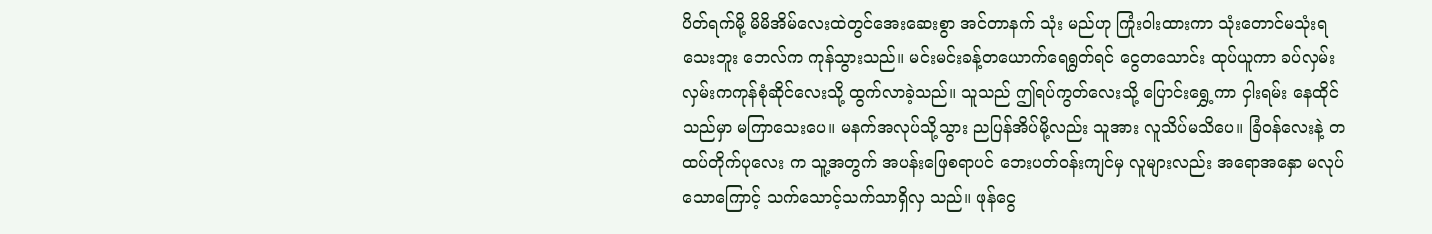ပိတ်ရက်မို့ မိမိအိမ်လေးထဲတွင်အေးဆေးစွာ အင်တာနက် သုံး မည်ဟု ကြုံးဝါးထားကာ သုံးတောင်မသုံးရသေးဘူး ဘေလ်က ကုန်သွားသည်။ မင်းမင်းခန့်တယောက်ရေရွတ်ရင် ငွေတသောင်း ထုပ်ယူကာ ခပ်လှမ်းလှမ်းကကုန်စုံဆိုင်လေးသို့ ထွက်လာခဲ့သည်။ သူသည် ဤရပ်ကွတ်လေးသို့ ပြောင်းရွှေ့ကာ ငှါးရမ်း နေထိုင်သည်မှာ မကြာသေးပေ။ မနက်အလုပ်သို့သွား ညပြန်အိပ်မို့လည်း သူအား လူသိပ်မသိပေ။ ခြံဝန်လေးနဲ့ တထပ်တိုက်ပုလေး က သူ့အတွက် အပန်းဖြေစရာပင် ဘေးပတ်ဝန်းကျင်မှ လူများလည်း အရောအနှော မလုပ်သောကြောင့် သက်သောင့်သက်သာရှိလှ သည်။ ဖုန်ငွေ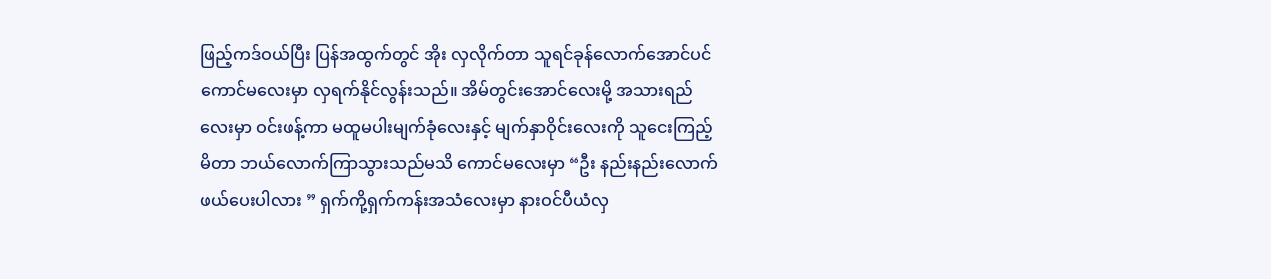ဖြည့်ကဒ်ဝယ်ပြီး ပြန်အထွက်တွင် အိုး လှလိုက်တာ သူရင်ခုန်လောက်အောင်ပင် ကောင်မလေးမှာ လှရက်နိုင်လွန်းသည်။ အိမ်တွင်းအောင်လေးမို့ အသားရည်လေးမှာ ဝင်းဖန့်ကာ မထူမပါးမျက်ခုံလေးနှင့် မျက်နှာဝိုင်းလေးကို သူငေးကြည့်မိတာ ဘယ်လောက်ကြာသွားသည်မသိ ကောင်မလေးမှာ “ဦး နည်းနည်းလောက်ဖယ်ပေးပါလား ” ရှက်ကို့ရှက်ကန်းအသံလေးမှာ နားဝင်ပီယံလှ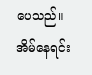ပေသည်။ အိမ်နေရင်း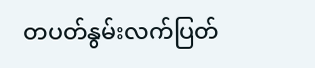တပတ်နွမ်းလက်ပြတ်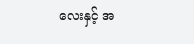လေးနှင့် အ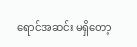ရောင်အဆင်း မရှိတော့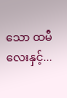သော ထမီလေးနှင့်...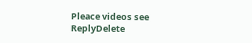Pleace videos see
ReplyDelete